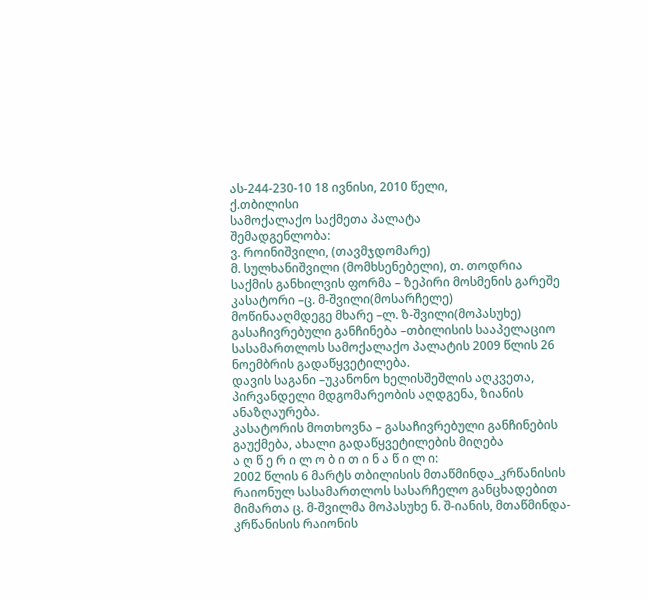ას-244-230-10 18 ივნისი, 2010 წელი,
ქ.თბილისი
სამოქალაქო საქმეთა პალატა
შემადგენლობა:
ვ. როინიშვილი, (თავმჯდომარე)
მ. სულხანიშვილი (მომხსენებელი), თ. თოდრია
საქმის განხილვის ფორმა – ზეპირი მოსმენის გარეშე
კასატორი –ც. მ-შვილი(მოსარჩელე)
მოწინააღმდეგე მხარე –ლ. ზ-შვილი(მოპასუხე)
გასაჩივრებული განჩინება –თბილისის სააპელაციო სასამართლოს სამოქალაქო პალატის 2009 წლის 26 ნოემბრის გადაწყვეტილება.
დავის საგანი –უკანონო ხელისშეშლის აღკვეთა, პირვანდელი მდგომარეობის აღდგენა, ზიანის ანაზღაურება.
კასატორის მოთხოვნა – გასაჩივრებული განჩინების გაუქმება, ახალი გადაწყვეტილების მიღება
ა ღ წ ე რ ი ლ ო ბ ი თ ი ნ ა წ ი ლ ი:
2002 წლის 6 მარტს თბილისის მთაწმინდა_კრწანისის რაიონულ სასამართლოს სასარჩელო განცხადებით მიმართა ც. მ-შვილმა მოპასუხე ნ. შ-იანის, მთაწმინდა-კრწანისის რაიონის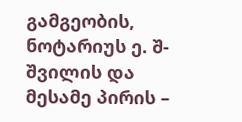გამგეობის, ნოტარიუს ე. შ-შვილის და მესამე პირის –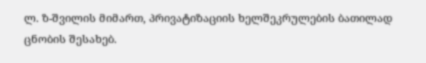ლ. ზ-შვილის მიმართ, პრივატიზაციის ხელშეკრულების ბათილად ცნობის შესახებ.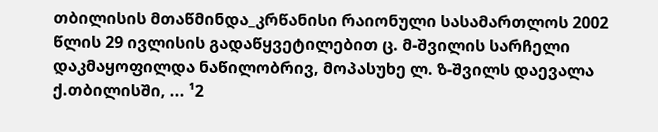თბილისის მთაწმინდა_კრწანისი რაიონული სასამართლოს 2002 წლის 29 ივლისის გადაწყვეტილებით ც. მ-შვილის სარჩელი დაკმაყოფილდა ნაწილობრივ, მოპასუხე ლ. ზ-შვილს დაევალა ქ.თბილისში, ... ¹2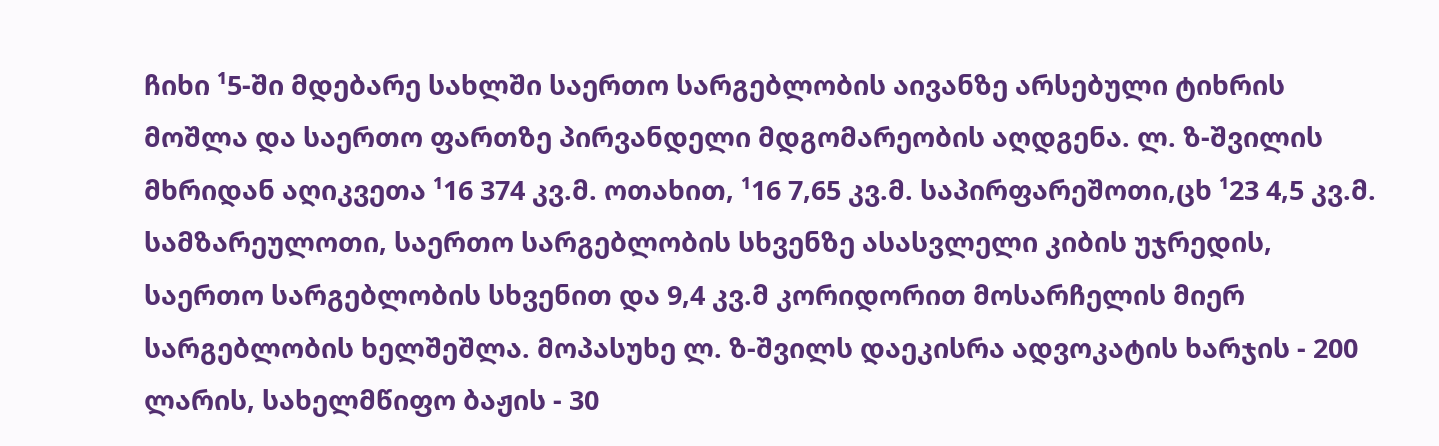ჩიხი ¹5-ში მდებარე სახლში საერთო სარგებლობის აივანზე არსებული ტიხრის მოშლა და საერთო ფართზე პირვანდელი მდგომარეობის აღდგენა. ლ. ზ-შვილის მხრიდან აღიკვეთა ¹16 374 კვ.მ. ოთახით, ¹16 7,65 კვ.მ. საპირფარეშოთი,ცხ ¹23 4,5 კვ.მ. სამზარეულოთი, საერთო სარგებლობის სხვენზე ასასვლელი კიბის უჯრედის, საერთო სარგებლობის სხვენით და 9,4 კვ.მ კორიდორით მოსარჩელის მიერ სარგებლობის ხელშეშლა. მოპასუხე ლ. ზ-შვილს დაეკისრა ადვოკატის ხარჯის - 200 ლარის, სახელმწიფო ბაჟის - 30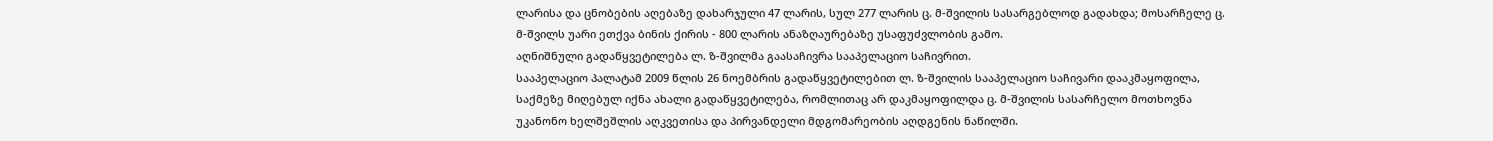ლარისა და ცნობების აღებაზე დახარჯული 47 ლარის, სულ 277 ლარის ც. მ-შვილის სასარგებლოდ გადახდა; მოსარჩელე ც. მ-შვილს უარი ეთქვა ბინის ქირის - 800 ლარის ანაზღაურებაზე უსაფუძვლობის გამო.
აღნიშნული გადაწყვეტილება ლ. ზ-შვილმა გაასაჩივრა სააპელაციო საჩივრით.
სააპელაციო პალატამ 2009 წლის 26 ნოემბრის გადაწყვეტილებით ლ. ზ-შვილის სააპელაციო საჩივარი დააკმაყოფილა, საქმეზე მიღებულ იქნა ახალი გადაწყვეტილება, რომლითაც არ დაკმაყოფილდა ც. მ-შვილის სასარჩელო მოთხოვნა უკანონო ხელშეშლის აღკვეთისა და პირვანდელი მდგომარეობის აღდგენის ნაწილში.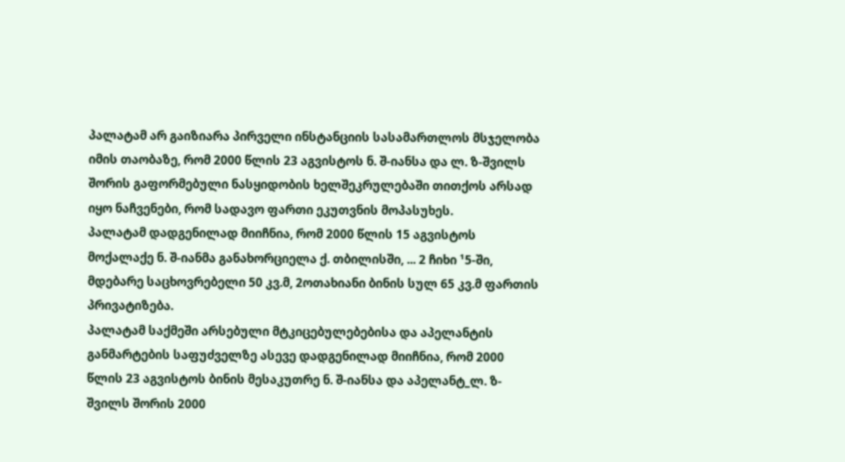პალატამ არ გაიზიარა პირველი ინსტანციის სასამართლოს მსჯელობა იმის თაობაზე, რომ 2000 წლის 23 აგვისტოს ნ. შ-იანსა და ლ. ზ-შვილს შორის გაფორმებული ნასყიდობის ხელშეკრულებაში თითქოს არსად იყო ნაჩვენები, რომ სადავო ფართი ეკუთვნის მოპასუხეს.
პალატამ დადგენილად მიიჩნია, რომ 2000 წლის 15 აგვისტოს მოქალაქე ნ. შ-იანმა განახორციელა ქ. თბილისში, ... 2 ჩიხი ¹5-ში, მდებარე საცხოვრებელი 50 კვ.მ, 2ოთახიანი ბინის სულ 65 კვ.მ ფართის პრივატიზება.
პალატამ საქმეში არსებული მტკიცებულებებისა და აპელანტის განმარტების საფუძველზე ასევე დადგენილად მიიჩნია, რომ 2000 წლის 23 აგვისტოს ბინის მესაკუთრე ნ. შ-იანსა და აპელანტ_ლ. ზ-შვილს შორის 2000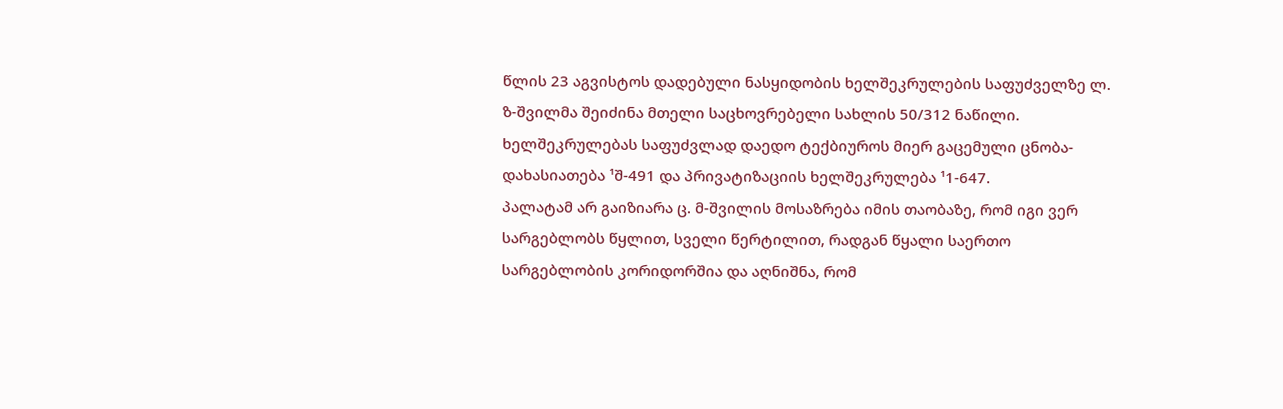წლის 23 აგვისტოს დადებული ნასყიდობის ხელშეკრულების საფუძველზე ლ. ზ-შვილმა შეიძინა მთელი საცხოვრებელი სახლის 50/312 ნაწილი. ხელშეკრულებას საფუძვლად დაედო ტექბიუროს მიერ გაცემული ცნობა-დახასიათება ¹შ-491 და პრივატიზაციის ხელშეკრულება ¹1-647.
პალატამ არ გაიზიარა ც. მ-შვილის მოსაზრება იმის თაობაზე, რომ იგი ვერ სარგებლობს წყლით, სველი წერტილით, რადგან წყალი საერთო სარგებლობის კორიდორშია და აღნიშნა, რომ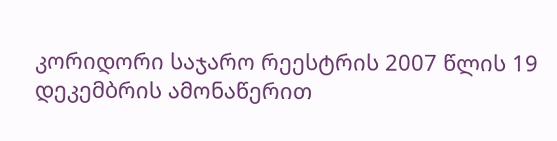კორიდორი საჯარო რეესტრის 2007 წლის 19 დეკემბრის ამონაწერით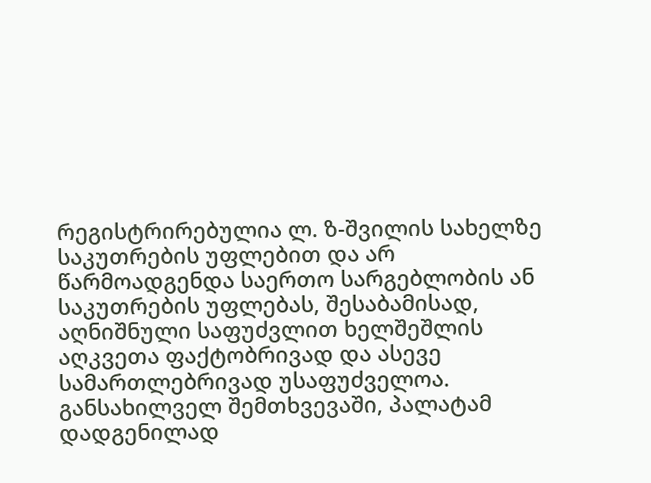რეგისტრირებულია ლ. ზ-შვილის სახელზე საკუთრების უფლებით და არ წარმოადგენდა საერთო სარგებლობის ან საკუთრების უფლებას, შესაბამისად, აღნიშნული საფუძვლით ხელშეშლის აღკვეთა ფაქტობრივად და ასევე სამართლებრივად უსაფუძველოა.
განსახილველ შემთხვევაში, პალატამ დადგენილად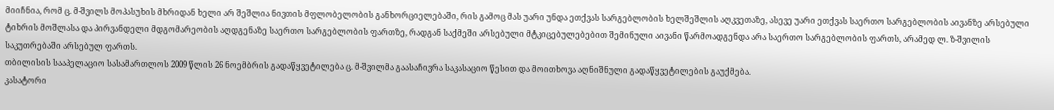მიიჩნია, რომ ც. მ-შვილს მოპასუხის მხრიდან ხელი არ შეშლია ნივთის მფლობელობის განხორციელებაში, რის გამოც მას უარი უნდა ეთქვას სარგებლობის ხელშეშლის აღკვეთაზე, ასევე უარი ეთქვას საერთო სარგებლობის აივანზე არსებული ტიხრის მოშლასა და პირვანდელი მდგომარეობის აღდგენაზე საერთო სარგებლობის ფართზე, რადგან საქმეში არსებული მტკიცებულებებით შემინული აივანი წარმოადგენდა არა საერთო სარგებლობის ფართს, არამედ ლ. ზ-შვილის საკუთრებაში არსებულ ფართს.
თბილისის სააპელაციო სასამართლოს 2009 წლის 26 ნოემბრის გადაწყვეტილება ც. მ-შვილმა გაასაჩივრა საკასაციო წესით და მოითხოვა აღნიშნული გადაწყვეტილების გაუქმება.
კასატორი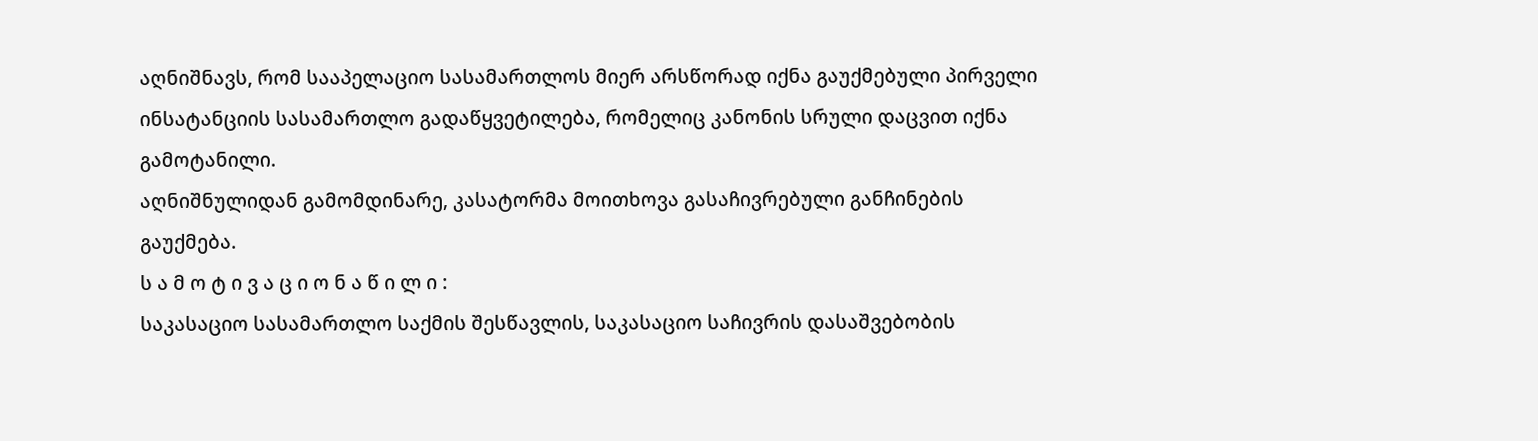აღნიშნავს, რომ სააპელაციო სასამართლოს მიერ არსწორად იქნა გაუქმებული პირველი ინსატანციის სასამართლო გადაწყვეტილება, რომელიც კანონის სრული დაცვით იქნა გამოტანილი.
აღნიშნულიდან გამომდინარე, კასატორმა მოითხოვა გასაჩივრებული განჩინების გაუქმება.
ს ა მ ო ტ ი ვ ა ც ი ო ნ ა წ ი ლ ი :
საკასაციო სასამართლო საქმის შესწავლის, საკასაციო საჩივრის დასაშვებობის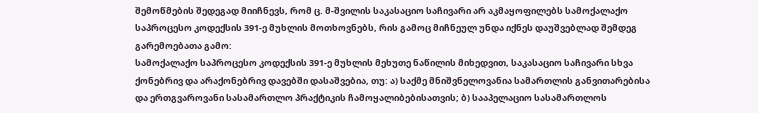შემოწმების შედეგად მიიჩნევს, რომ ც. მ-შვილის საკასაციო საჩივარი არ აკმაყოფილებს სამოქალაქო საპროცესო კოდექსის 391-ე მუხლის მოთხოვნებს, რის გამოც მიჩნეულ უნდა იქნეს დაუშვებლად შემდეგ გარემოებათა გამო:
სამოქალაქო საპროცესო კოდექსის 391-ე მუხლის მეხუთე ნაწილის მიხედვით, საკასაციო საჩივარი სხვა ქონებრივ და არაქონებრივ დავებში დასაშვებია, თუ: ა) საქმე მნიშვნელოვანია სამართლის განვითარებისა და ერთგვაროვანი სასამართლო პრაქტიკის ჩამოყალიბებისათვის; ბ) სააპელაციო სასამართლოს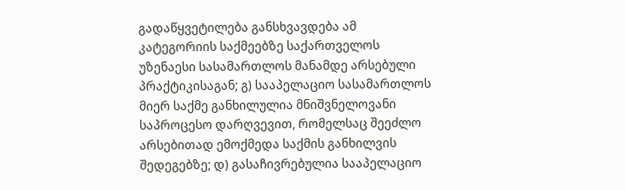გადაწყვეტილება განსხვავდება ამ კატეგორიის საქმეებზე საქართველოს უზენაესი სასამართლოს მანამდე არსებული პრაქტიკისაგან; გ) სააპელაციო სასამართლოს მიერ საქმე განხილულია მნიშვნელოვანი საპროცესო დარღვევით, რომელსაც შეეძლო არსებითად ემოქმედა საქმის განხილვის შედეგებზე; დ) გასაჩივრებულია სააპელაციო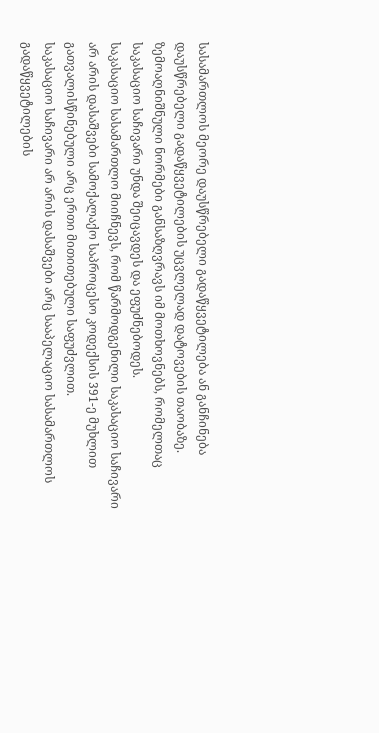სასამართლოს მეორე დაუსწრებელი გადაწყვეტილება ან განჩინება დაუსწრებელი გადაწყვეტილების უცვლელად დატოვების თაობაზე.
ზემოაღნიშნული ნორმები განსაზღვრავს იმ მოთხოვნებს, რომელთაც საკასაციო საჩივარი უნდა შეიცავდეს და ეფუძნებოდეს.
საკასაციო სასამართლო მიიჩნევს, რომ წარმოდგენილი საკასაციო საჩივარი არ არის დასაშვები სამოქალაქო საპროცესო კოდექსის 391-ე მუხლით გათვალისწინებული არც ერთი მითითებული საფუძვლით.
საკასაციო საჩივარი არ არის დასაშვები არც სააპელაციო სასამართლოს გადაწყვეტილების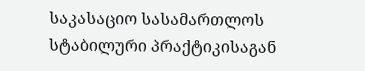საკასაციო სასამართლოს სტაბილური პრაქტიკისაგან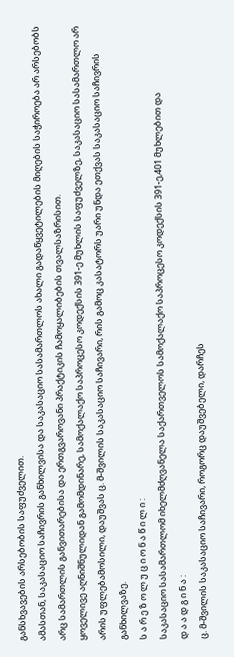განსხვავების არსებობის საფუძველით.
ამასთან, საკასაციო საჩივრის განხილვისა და საკასაციო სასამართლოს ახალი გადაწყვეტილების მიღების საჭიროება არ არსებობს არც სამართლის განვითარებისა და ერთგვაროვანი პრაქტიკის ჩამოყალიბების თვალსაზრისით.
ყოველივე აღნიშნულიდან გამომდინარე, სამოქალაქო საპროცესო კოდექსის 391-ე მუხლის საფუძველზე, საკასაციო სასამართლო არ არის უფლებამოსილი, დაუშვას ც. მ-შვილის საკასაციო საჩივარი, რის გამოც კასატორს უარი უნდა ეთქვას საკასაციო საჩივრის განხილვაზე.
ს ა რ ე ზ ო ლ უ ც ი ო ნ ა წ ი ლ ი :
საკასაციო სასამართლომ იხელმძღვანელა საქართველოს სამოქალაქო საპროცესო კოდექსის 391-ე,401 მუხლებით და
დ ა ა დ გ ი ნ ა :
ც. მ-შვილის საკასაციო საჩივარი, როგორც დაუშვებელი, დარჩეს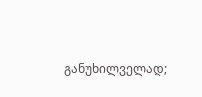განუხილველად;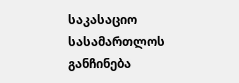საკასაციო სასამართლოს განჩინება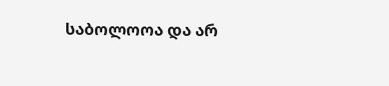საბოლოოა და არ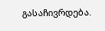გასაჩივრდება.